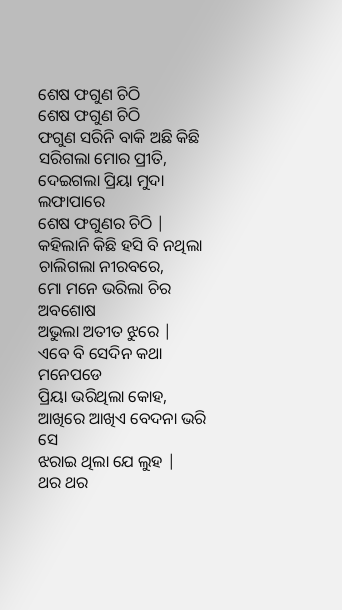ଶେଷ ଫଗୁଣ ଚିଠି
ଶେଷ ଫଗୁଣ ଚିଠି
ଫଗୁଣ ସରିନି ବାକି ଅଛି କିଛି
ସରିଗଲା ମୋର ପ୍ରୀତି,
ଦେଇଗଲା ପ୍ରିୟା ମୁଦା ଲଫାପାରେ
ଶେଷ ଫଗୁଣର ଚିଠି |
କହିଲାନି କିଛି ହସି ବି ନଥିଲା
ଚାଲିଗଲା ନୀରବରେ,
ମୋ ମନେ ଭରିଲା ଚିର ଅବଶୋଷ
ଅଭୁଲା ଅତୀତ ଝୁରେ |
ଏବେ ବି ସେଦିନ କଥା ମନେପଡେ
ପ୍ରିୟା ଭରିଥିଲା କୋହ,
ଆଖିରେ ଆଖିଏ ବେଦନା ଭରି ସେ
ଝରାଇ ଥିଲା ଯେ ଲୁହ |
ଥର ଥର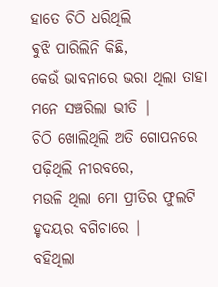ହାତେ ଚିଠି ଧରିଥିଲି
ଵୁଝି ପାରିଲିନି କିଛି,
କେଉଁ ଭାବନାରେ ଭରା ଥିଲା ତାହା
ମନେ ସଞ୍ଚରିଲା ଭୀତି |
ଚିଠି ଖୋଲିଥିଲି ଅତି ଗୋପନରେ
ପଢ଼ିଥିଲି ନୀରବରେ,
ମଉଳି ଥିଲା ମୋ ପ୍ରୀତିର ଫୁଲଟି
ହୃଦୟର ବଗିଚାରେ |
ବହିଥିଲା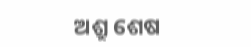ଅଶ୍ରୁ ଶେଷ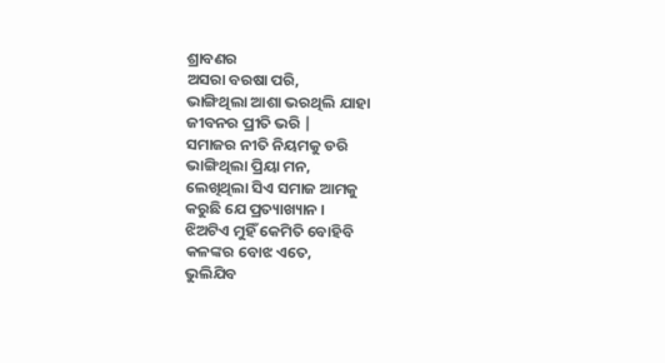ଶ୍ରାବଣର
ଅସରା ବରଷା ପରି,
ଭାଙ୍ଗିଥିଲା ଆଶା ଭରଥିଲି ଯାହା
ଜୀବନର ପ୍ରୀତି ଭରି |
ସମାଜର ନୀତି ନିୟମକୁ ଡରି
ଭାଙ୍ଗିଥିଲା ପ୍ରିୟା ମନ,
ଲେଖିଥିଲା ସିଏ ସମାଜ ଆମକୁ
କରୁଛି ଯେ ପ୍ରତ୍ୟାଖ୍ୟାନ ।
ଝିଅଟିଏ ମୁହିଁ କେମିତି ବୋହିବି
କଳଙ୍କର ବୋଝ ଏତେ,
ଭୁଲିଯିବ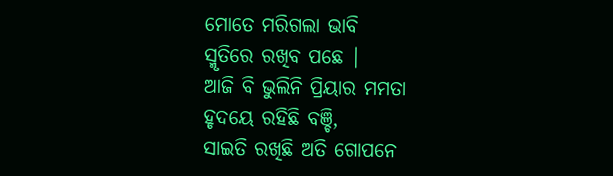ମୋତେ ମରିଗଲା ଭାବି
ସ୍ମୃତିରେ ରଖିବ ପଛେ |
ଆଜି ବି ଭୁଲିନି ପ୍ରିୟାର ମମତା
ହୃଦୟେ ରହିଛି ବଞ୍ଚି,
ସାଇତି ରଖିଛି ଅତି ଗୋପନେ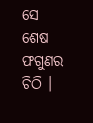ସେ
ଶେଷ ଫଗୁଣର ଚିଠି ।